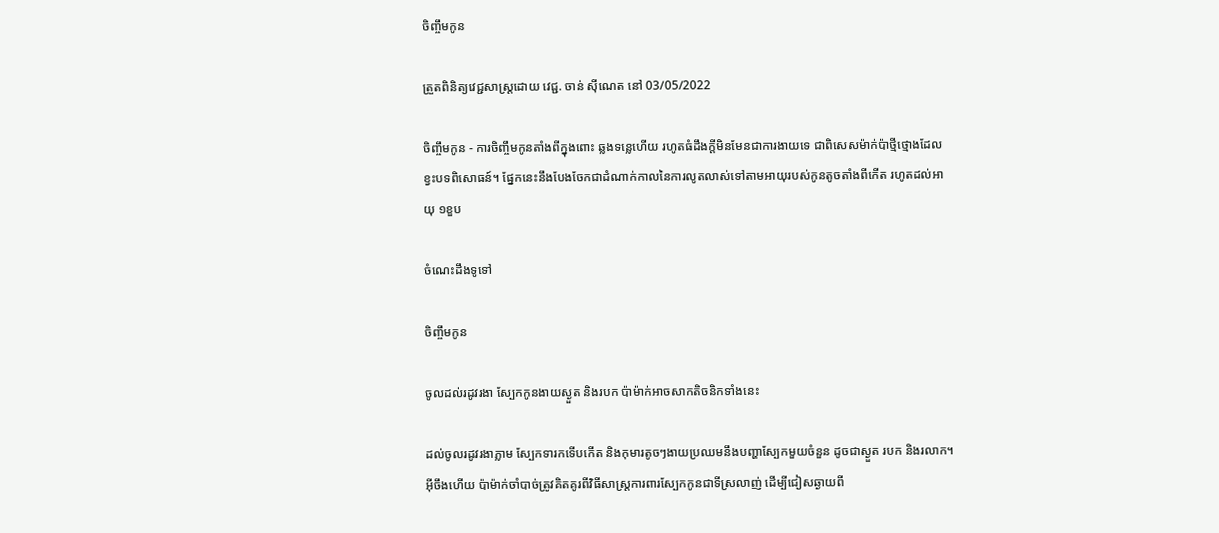ចិញ្ចឹមកូន

ត្រួតពិនិត្យវេជ្ជសាស្ត្រដោយ វេជ្ជ. ចាន់ ស៊ីណេត នៅ 03/05/2022

ចិញ្ចឹមកូន - ការចិញ្ចឹមកូនតាំងពីក្នុងពោះ ឆ្លងទន្លេហើយ រហូតធំដឹងក្ដីមិនមែនជាការងាយទេ ជាពិសេសម៉ាក់ប៉ាថ្មីថ្មោងដែលខ្វះបទពិសោធន៍។ ផ្នែកនេះនឹងបែងចែកជាដំណាក់កាលនៃការលូតលាស់ទៅតាមអាយុរបស់កូនតូចតាំងពីកើត រហូតដល់អាយុ ១ខួប

ចំណេះដឹងទូទៅ

ចិញ្ចឹមកូន

ចូលដល់រដូវរងា ស្បែកកូនងាយស្ងួត និងរបក ប៉ាម៉ាក់អាចសាកតិចនិកទាំងនេះ

ដល់ចូលរដូវរងាភ្លាម ស្បែកទារកទើបកើត និងកុមារតូចៗងាយប្រឈមនឹងបញ្ហាស្បែកមួយចំនួន ដូចជាស្ងួត របក និងរលាក។ អ៊ីចឹងហើយ ប៉ាម៉ាក់ចាំបាច់ត្រូវគិតគូរពីវិធីសាស្រ្តការពារស្បែកកូនជាទីស្រលាញ់ ដើម្បីជៀសឆ្ងាយពី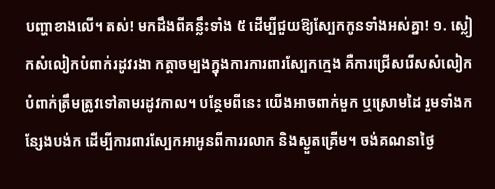បញ្ហាខាងលើ។ តស់! មកដឹងពីគន្លឹះទាំង ៥ ដើម្បីជួយឱ្យស្បែកកូនទាំងអស់គ្នា! ១. ស្លៀកសំលៀកបំពាក់រដូវរងា កត្តាចម្បងក្នុងការការពារស្បែកក្មេង គឺការជ្រើសរើសសំលៀកបំពាក់ត្រឹមត្រូវទៅតាមរដូវកាល។ បន្ថែមពីនេះ យើងអាចពាក់មួក ឬស្រោមដៃ រួមទាំងកន្សែងបង់ក ដើម្បីការពារស្បែកអាអូនពីការរលាក និងស្ងួតគ្រើម។ ចង់គណនាថ្ងៃ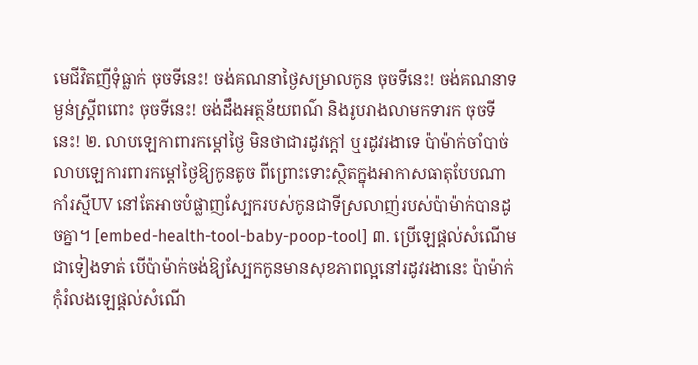មេជីវិតញីទុំធ្លាក់ ចុចទីនេះ! ចង់គណនាថ្ងៃសម្រាលកូន ចុចទីនេះ! ចង់គណនាទម្ងន់ស្រ្តីពពោះ ចុចទីនេះ! ចង់ដឹងអត្ថន័យពណ៌ និងរូបរាងលាមកទារក ចុចទីនេះ! ២. លាបឡេកាពារកម្តៅថ្ងៃ មិនថាជារដូវក្តៅ ឬរដូវរងាទេ ប៉ាម៉ាក់ចាំបាច់លាបឡេការពារកម្តៅថ្ងៃឱ្យកូនតូច ពីព្រោះទោះស្ថិតក្នុងអាកាសធាតុបែបណា កាំរស្មីUV នៅតែអាចបំផ្លាញស្បែករបស់កូនជាទីស្រលាញ់របស់ប៉ាម៉ាក់បានដូចគ្នា។ [embed-health-tool-baby-poop-tool] ៣. ប្រើឡេផ្តល់សំណើមជាទៀងទាត់ បើប៉ាម៉ាក់ចង់ឱ្យស្បែកកូនមានសុខភាពល្អនៅរដូវរងានេះ ប៉ាម៉ាក់កុំរំលងឡេផ្តល់សំណើ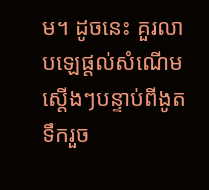ម។ ដូចនេះ គួរលាបឡេផ្តល់សំណើមស្តើងៗបន្ទាប់ពីងូតទឹករួច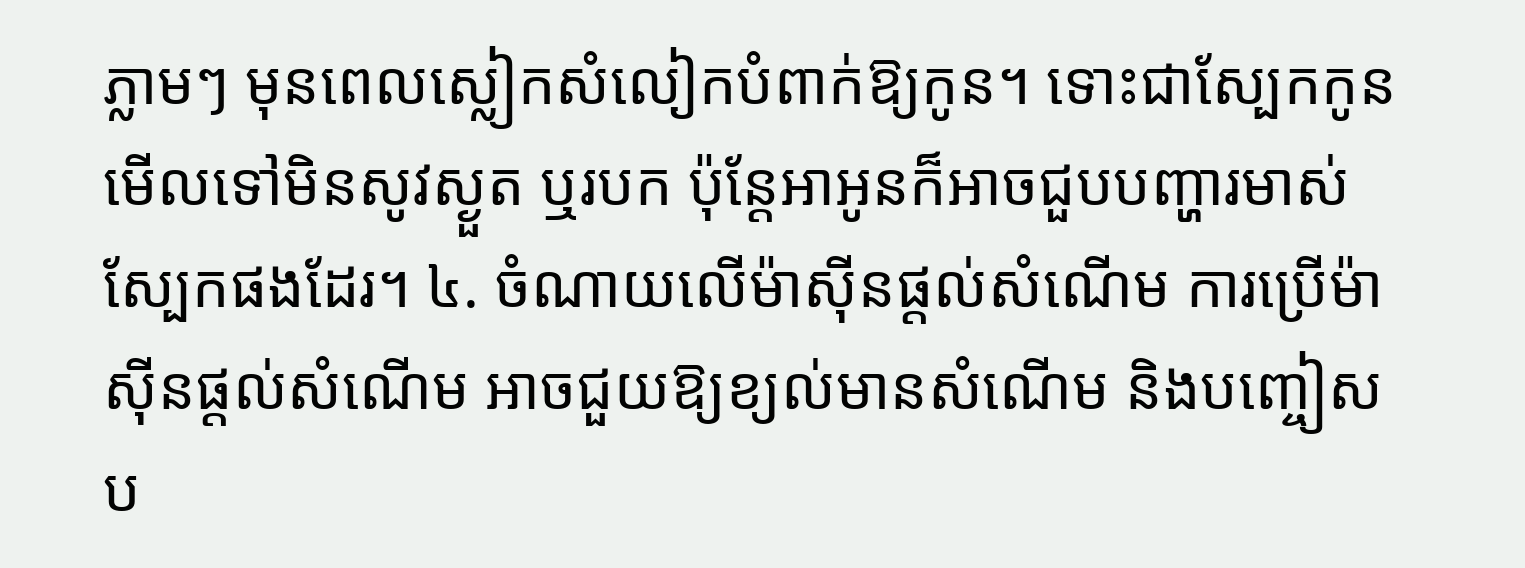ភ្លាមៗ មុនពេលស្លៀកសំលៀកបំពាក់ឱ្យកូន។ ទោះជាស្បែកកូនមើលទៅមិនសូវស្ងួត ឬរបក ប៉ុន្តែអាអូនក៏អាចជួបបញ្ហារមាស់ស្បែកផងដែរ។ ៤. ចំណាយលើម៉ាស៊ីនផ្តល់សំណើម ការប្រើម៉ាស៊ីនផ្តល់សំណើម អាចជួយឱ្យខ្យល់មានសំណើម និងបញ្ចៀសប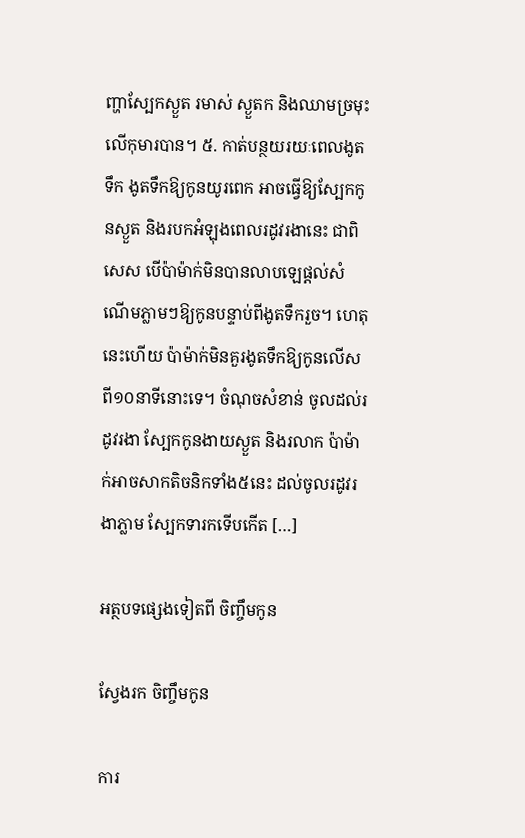ញ្ហាស្បែកស្ងួត រមាស់ ស្ងួតក និងឈាមច្រមុះលើកុមារបាន។ ៥. កាត់បន្ថយរយៈពេលងូតទឹក ងូតទឹកឱ្យកូនយូរពេក អាចធ្វើឱ្យស្បែកកូនស្ងួត និងរបកអំឡុងពេលរដូវរងានេះ ជាពិសេស បើប៉ាម៉ាក់មិនបានលាបឡេផ្តល់សំណើមភ្លាមៗឱ្យកូនបន្ទាប់ពីងូតទឹករួច។ ហេតុនេះហើយ ប៉ាម៉ាក់មិនគួរងូតទឹកឱ្យកូនលើសពី១០នាទីនោះទេ។ ចំណុចសំខាន់ ចូលដល់រដូវរងា ស្បែកកូនងាយស្ងួត និងរលាក ប៉ាម៉ាក់អាចសាកតិចនិកទាំង៥នេះ ដល់ចូលរដូវរងាភ្លាម ស្បែកទារកទើបកើត […]

អត្ថបទផ្សេងទៀតពី ចិញ្ចឹមកូន

ស្វែងរក ចិញ្ចឹមកូន

ការ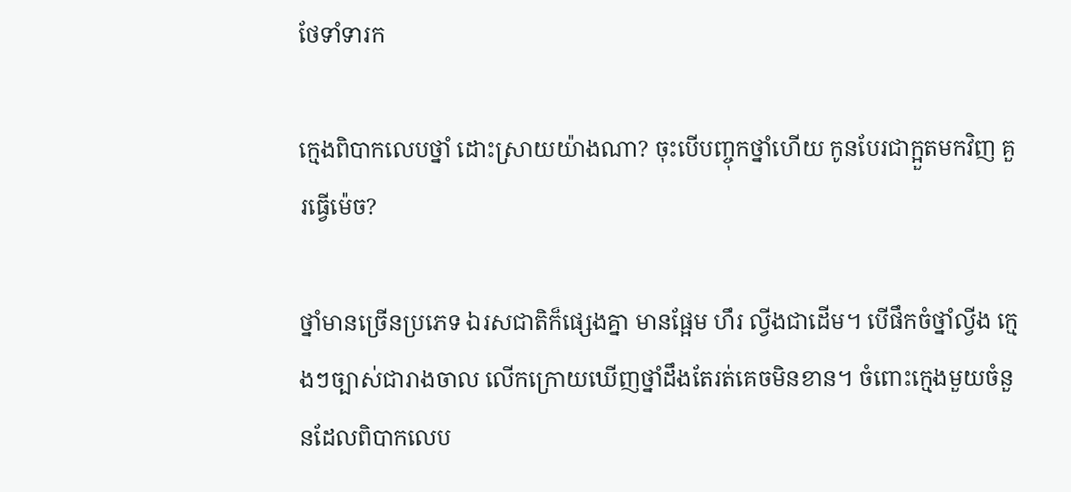ថែទាំទារក

ក្មេងពិបាកលេបថ្នាំ ដោះស្រាយយ៉ាងណា? ចុះបើបញ្ចុកថ្នាំហើយ កូនបែរជាក្អួតមកវិញ គួរធ្វើម៉េច?

ថ្នាំមានច្រើនប្រភេទ ឯរសជាតិក៏ផ្សេងគ្នា មានផ្អែម ហឹរ ល្វីងជាដើម។ បើផឹកចំថ្នាំល្វីង ក្មេងៗច្បាស់ជារាងចាល លើកក្រោយឃើញថ្នាំដឹងតែរត់គេចមិនខាន។ ចំពោះក្មេងមួយចំនួនដែលពិបាកលេប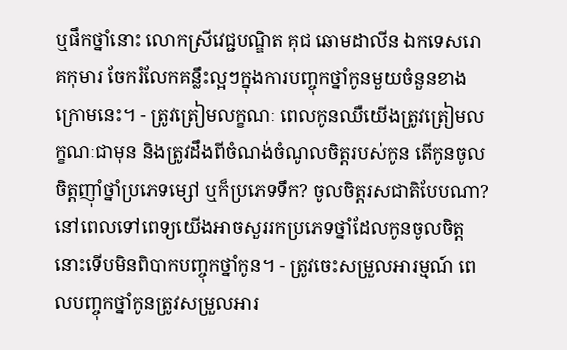ឬផឹកថ្នាំនោះ លោកស្រីវេជ្ជបណ្ឌិត គុជ ឆោមដាលីន ឯកទេសរោគកុមារ ចែករំលែកគន្លឹះល្អៗក្នុងការបញ្ចុកថ្នាំកូនមួយចំនួនខាងក្រោមនេះ។ - ត្រូវត្រៀមលក្ខណៈ ពេលកូនឈឺយើងត្រូវត្រៀមលក្ខណៈជាមុន និងត្រូវដឹងពីចំណង់ចំណូលចិត្តរបស់កូន តើកូនចូលចិត្តញ៉ាំថ្នាំប្រភេទម្សៅ ឬក៏ប្រភេទទឹក? ចូលចិត្តរសជាតិបែបណា? នៅពេលទៅពេទ្យយើងអាចសួររកប្រភេទថ្នាំដែលកូនចូលចិត្ត នោះទើបមិនពិបាកបញ្ចុកថ្នាំកូន។ - ត្រូវចេះសម្រួលអារម្មណ៍ ពេលបញ្ចុកថ្នាំកូនត្រូវសម្រួលអារ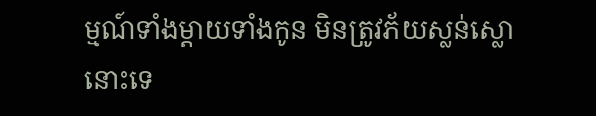ម្មណ៍ទាំងម្តាយទាំងកូន មិនត្រូវភ័យស្លន់ស្លោនោះទេ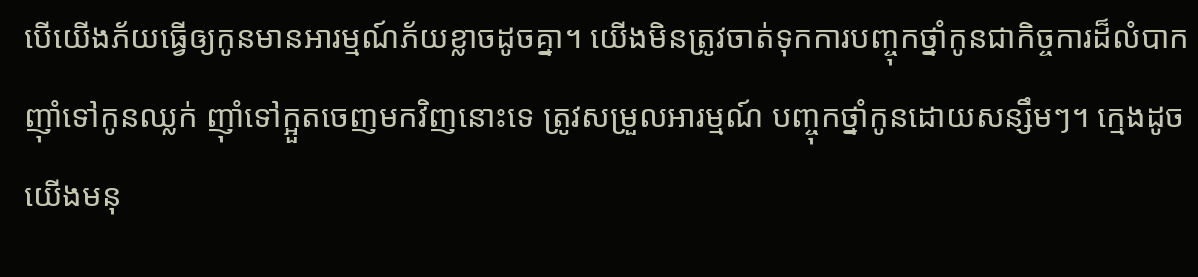បើយើងភ័យធ្វើឲ្យកូនមានអារម្មណ៍ភ័យខ្លាចដូចគ្នា។ យើងមិនត្រូវចាត់ទុកការបញ្ចុកថ្នាំកូនជាកិច្ចការដ៏លំបាក ញ៉ាំទៅកូនឈ្លក់ ញ៉ាំទៅក្អួតចេញមកវិញនោះទេ ត្រូវសម្រួលអារម្មណ៍ បញ្ចុកថ្នាំកូនដោយសន្សឹមៗ។ ក្មេងដូចយើងមនុ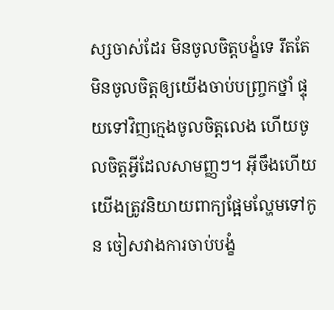ស្សចាស់ដែរ មិនចូលចិត្តបង្ខំទេ រឹតតែមិនចូលចិត្តឲ្យយើងចាប់បញ្ច្រកថ្នាំ ផ្ទុយទៅវិញក្មេងចូលចិត្តលេង ហើយចូលចិត្តអ្វីដែលសាមញ្ញៗ។ អ៊ីចឹងហើយយើងត្រូវនិយាយពាក្យផ្អែមល្ហែមទៅកូន ចៀសវាងការចាប់បង្ខំ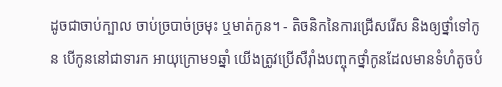ដូចជាចាប់ក្បាល ចាប់ច្របាច់ច្រមុះ ឬមាត់កូន។ - តិចនិកនៃការជ្រើសរើស និងឲ្យថ្នាំទៅកូន បើកូននៅជាទារក អាយុក្រោម១ឆ្នាំ យើងត្រូវប្រើសឺរ៉ាំងបញ្ចុកថ្នាំកូនដែលមានទំហំតូចបំ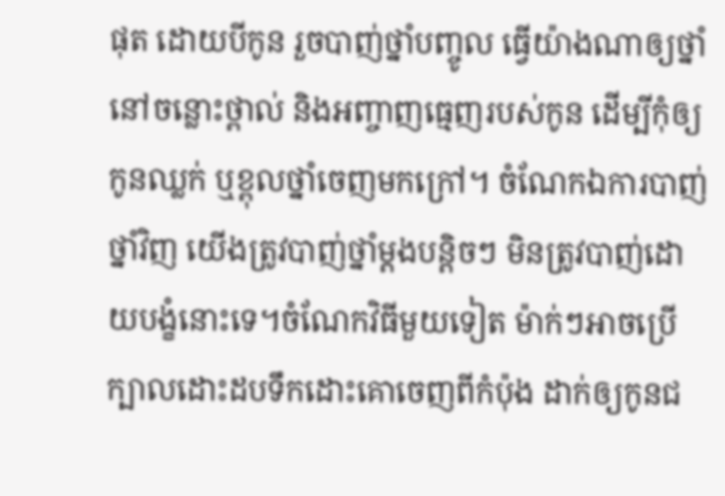ផុត ដោយបីកូន រួចបាញ់ថ្នាំបញ្ចូល ធ្វើយ៉ាងណាឲ្យថ្នាំនៅចន្លោះថ្ពាល់ និងអញ្ចាញធ្មេញរបស់កូន ដើម្បីកុំឲ្យកូនឈ្លក់ ឬខ្ពុលថ្នាំចេញមកក្រៅ។ ចំណែកឯការបាញ់ថ្នាំវិញ យើងត្រូវបាញ់ថ្នាំម្តងបន្តិចៗ មិនត្រូវបាញ់ដោយបង្ខំនោះទេ។ចំណែកវិធីមួយទៀត ម៉ាក់ៗអាចប្រើក្បាលដោះដបទឹកដោះគោចេញពីកំប៉ុង ដាក់ឲ្យកូនជ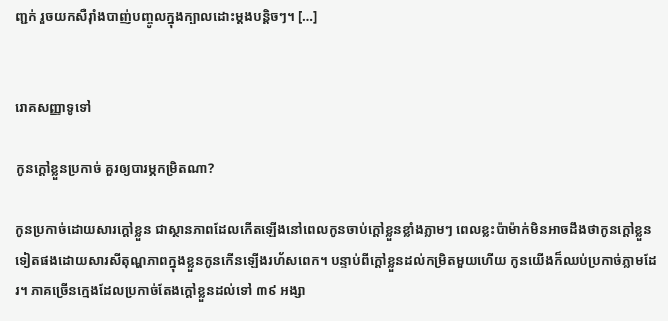ញ្ជក់ រួចយកសឺរ៉ាំងបាញ់បញ្ចូលក្នុងក្បាលដោះម្តងបន្តិចៗ។ […]


រោគសញ្ញាទូទៅ

កូនក្ដៅខ្លួនប្រកាច់ គួរឲ្យបារម្ភកម្រិតណា?

កូនប្រកាច់ដោយសារក្ដៅខ្លួន ជាស្ថានភាពដែលកើតឡើងនៅពេលកូនចាប់ក្តៅខ្លួនខ្លាំងភ្លាមៗ ពេលខ្លះប៉ាម៉ាក់មិនអាចដឹងថាកូនក្តៅខ្លួនទៀតផងដោយសារសីតុណ្ហភាពក្នុងខ្លួនកូនកើនឡើងរហ័សពេក។ បន្ទាប់ពីក្តៅខ្លួនដល់កម្រិតមួយហើយ កូនយើងក៏ឈប់ប្រកាច់ភ្លាមដែរ។ ភាគច្រើនក្មេងដែលប្រកាច់តែងក្តៅខ្លួនដល់ទៅ ៣៩ អង្សា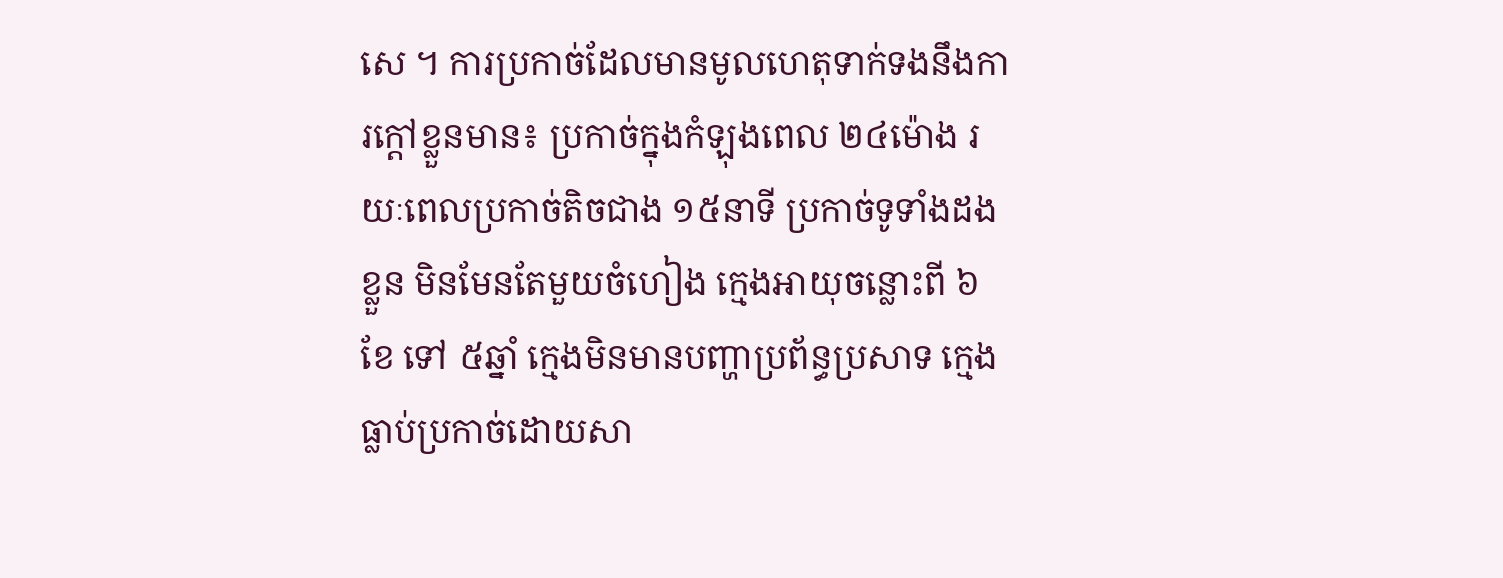សេ ។ ការប្រកាច់ដែលមានមូលហេតុទាក់ទងនឹងការក្តៅខ្លួនមាន៖ ប្រកាច់ក្នុងកំឡុងពេល ២៤ម៉ោង រយៈពេលប្រកាច់តិចជាង ១៥នាទី ប្រកាច់ទូទាំងដងខ្លួន មិនមែនតែមួយចំហៀង ក្មេងអាយុចន្លោះពី ៦ខែ ទៅ ៥ឆ្នាំ ក្មេងមិនមានបញ្ហាប្រព័ន្ធប្រសាទ ក្មេងធ្លាប់ប្រកាច់ដោយសា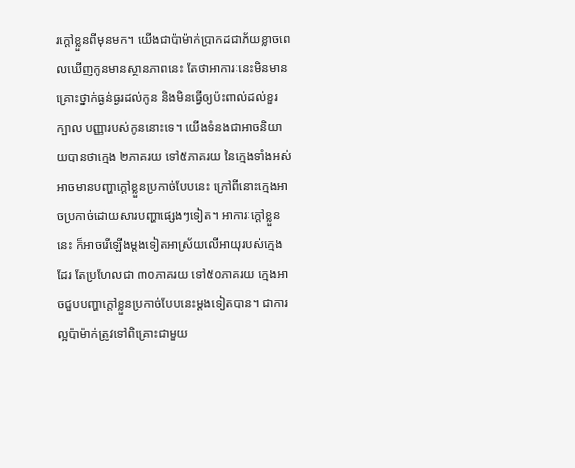រក្តៅខ្លួនពីមុនមក។ យើងជាប៉ាម៉ាក់ប្រាកដជាភ័យខ្លាចពេលឃើញកូនមានស្ថានភាពនេះ តែថាអាការៈនេះមិនមានគ្រោះថ្នាក់ធ្ងន់ធ្ងរដល់កូន និងមិនធ្វើឲ្យប៉ះពាល់ដល់ខួរក្បាល បញ្ញារបស់កូននោះទេ។ យើងទំនងជាអាចនិយាយបានថាក្មេង ២ភាគរយ ទៅ៥ភាគរយ នៃក្មេងទាំងអស់ អាចមានបញ្ហាក្តៅខ្លួនប្រកាច់បែបនេះ ក្រៅពីនោះក្មេងអាចប្រកាច់ដោយសារបញ្ហាផ្សេងៗទៀត។ អាការៈក្ដៅខ្លួននេះ ក៏អាចរើឡើងម្តងទៀតអាស្រ័យលើអាយុរបស់ក្មេងដែរ តែប្រហែលជា ៣០ភាគរយ ទៅ៥០ភាគរយ ក្មេងអាចជួបបញ្ហាក្តៅខ្លួនប្រកាច់បែបនេះម្តងទៀតបាន។ ជាការល្អប៉ាម៉ាក់ត្រូវទៅពិគ្រោះជាមួយ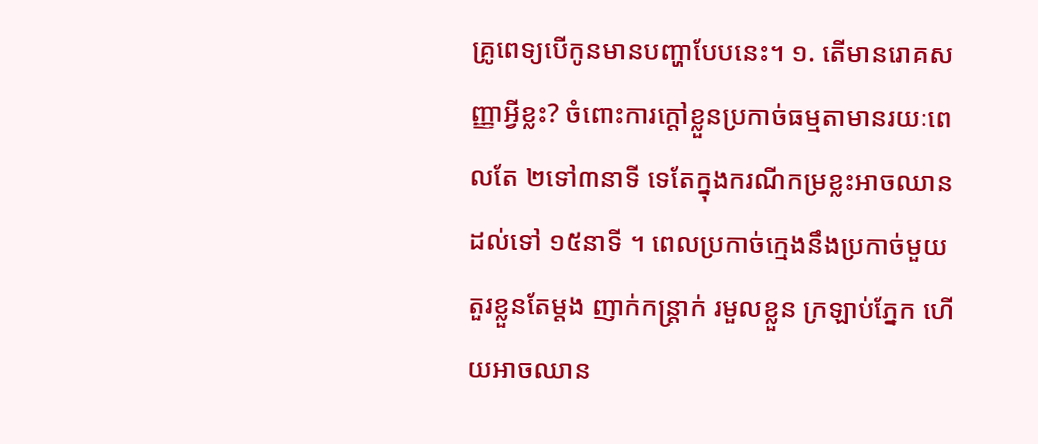គ្រូពេទ្យបើកូនមានបញ្ហាបែបនេះ។ ១. តើមានរោគសញ្ញាអ្វីខ្លះ? ចំពោះការក្តៅខ្លួនប្រកាច់ធម្មតាមានរយៈពេលតែ ២ទៅ៣នាទី ទេតែក្នុងករណីកម្រខ្លះអាចឈានដល់ទៅ ១៥នាទី ។ ពេលប្រកាច់ក្មេងនឹងប្រកាច់មួយតួរខ្លួនតែម្តង ញាក់កន្ត្រាក់ រមួលខ្លួន ក្រឡាប់ភ្នែក ហើយអាចឈាន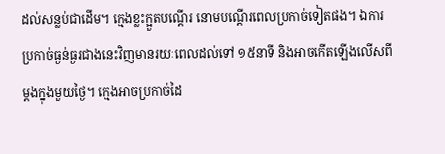ដល់សន្លប់ជាដើម។ ក្មេងខ្លះក្អួតបណ្តើរ នោមបណ្តើរពេលប្រកាច់ទៀតផង។ ឯការប្រកាច់ធ្ងន់ធ្ងរជាងនេះវិញមានរយៈពេលដល់ទៅ ១៥នាទី និងអាចកើតឡើងលើសពីម្តងក្នុងមួយថ្ងៃ។ ក្មេងអាចប្រកាច់ដៃ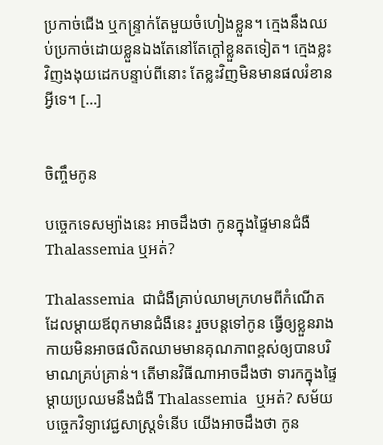ប្រកាច់ជើង ឬកន្ទ្រាក់តែមួយចំហៀងខ្លួន។ ក្មេងនឹងឈប់ប្រកាច់ដោយខ្លួនឯងតែនៅតែក្តៅខ្លួនតទៀត។ ក្មេងខ្លះវិញងងុយដេកបន្ទាប់ពីនោះ តែខ្លះវិញមិនមានផលរំខានអ្វីទេ។ […]


ចិញ្ចឹមកូន

បច្ចេកទេសម្យ៉ាងនេះ អាចដឹងថា កូនក្នុងផ្ទៃមានជំងឺ Thalassemia ឬអត់?

Thalassemia  ជាជំងឺគ្រាប់ឈាមក្រហមពីកំណើត ដែលម្តាយឪពុកមានជំងឺនេះ រួចបន្តទៅកូន ធ្វើឲ្យខ្លួនរាងកាយមិនអាចផលិតឈាមមានគុណភាពខ្ពស់ឲ្យបានបរិមាណគ្រប់គ្រាន់។ តើមានវិធីណាអាចដឹងថា ទារកក្នុងផ្ទៃម្តាយប្រឈមនឹងជំងឺ Thalassemia  ឬអត់? សម័យបច្ចេកវិទ្យាវេជ្ជសាស្ត្រទំនើប យើងអាចដឹងថា កូន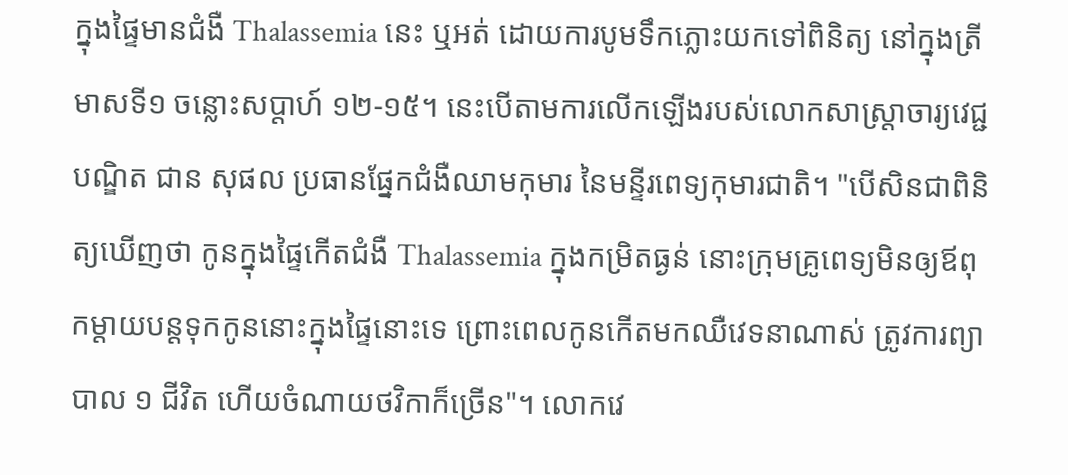ក្នុងផ្ទៃមានជំងឺ Thalassemia នេះ ឬអត់ ដោយការបូមទឹកភ្លោះយកទៅពិនិត្យ នៅក្នុងត្រីមាសទី១ ចន្លោះសប្តាហ៍ ១២-១៥។ នេះបើតាមការលើកឡើងរបស់លោកសាស្ត្រាចារ្យវេជ្ជបណ្ឌិត ជាន សុផល ប្រធានផ្នែកជំងឺឈាមកុមារ នៃមន្ទីរពេទ្យកុមារជាតិ។ "បើសិនជាពិនិត្យឃើញថា កូនក្នុងផ្ទៃកើតជំងឺ Thalassemia ក្នុងកម្រិតធ្ងន់ នោះក្រុមគ្រូពេទ្យមិនឲ្យឪពុកម្តាយបន្តទុកកូននោះក្នុងផ្ទៃនោះទេ ព្រោះពេលកូនកើតមកឈឺវេទនាណាស់ ត្រូវការព្យាបាល ១ ជីវិត ហើយចំណាយថវិកាក៏ច្រើន"។ លោកវេ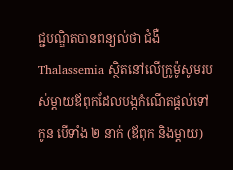ជ្ជបណ្ឌិតបានពន្យល់ថា ជំងឺ Thalassemia ស្ថិតនៅលើក្រូម៉ូសូមរបស់ម្តាយឪពុកដែលបង្កកំណើតផ្តល់ទៅកូន បើទាំង ២ នាក់ (ឪពុក និងម្តាយ)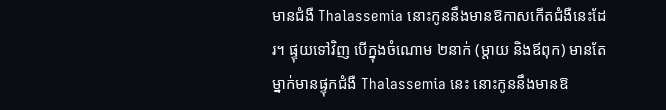មានជំងឺ Thalassemia នោះកូននឹងមានឱកាសកើតជំងឺនេះដែរ។ ផ្ទុយទៅវិញ បើក្នុងចំណោម ២នាក់ (ម្តាយ និងឪពុក) មានតែម្នាក់មានផ្ទុកជំងឺ Thalassemia នេះ នោះកូននឹងមានឱ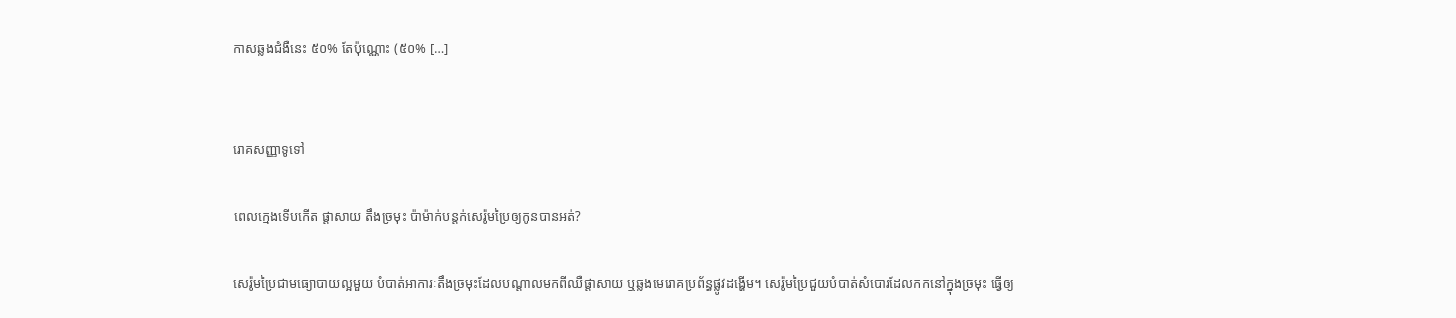កាសឆ្លងជំងឺនេះ ៥០% តែប៉ុណ្ណោះ (៥០% […]


រោគសញ្ញាទូទៅ

ពេលក្មេងទើបកើត ផ្តាសាយ តឹងច្រមុះ ប៉ាម៉ាក់បន្តក់សេរ៉ូមប្រៃឲ្យកូនបានអត់?

សេរ៉ូមប្រៃជាមធ្យោបាយល្អមួយ បំបាត់អាការៈតឹងច្រមុះដែលបណ្ដាលមកពីឈឺផ្ដាសាយ ឬឆ្លងមេរោគប្រព័ន្ធផ្លូវដង្ហើម។ សេរ៉ូមប្រៃជួយបំបាត់សំបោរដែលកកនៅក្នុងច្រមុះ ធ្វើឲ្យ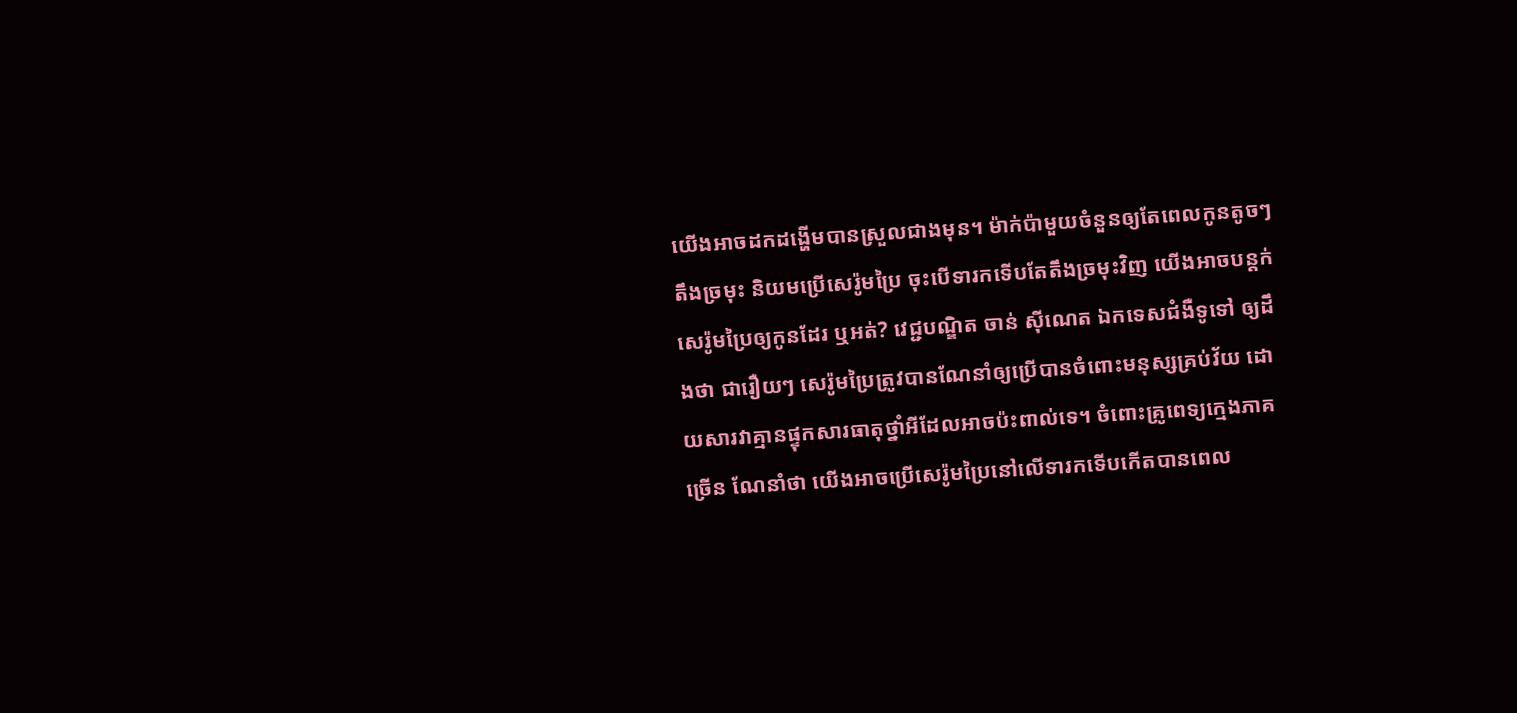យើងអាចដកដង្ហើមបានស្រួលជាងមុន។ ម៉ាក់ប៉ាមួយចំនួនឲ្យតែពេលកូនតូចៗតឹងច្រមុះ និយមប្រើសេរ៉ូមប្រៃ ចុះបើទារកទើបតែតឹងច្រមុះវិញ យើងអាចបន្តក់សេរ៉ូមប្រៃឲ្យកូនដែរ ឬអត់? វេជ្ជបណ្ឌិត ចាន់ ស៊ីណេត ឯកទេសជំងឺទូទៅ ឲ្យដឹងថា ជារឿយៗ សេរ៉ូមប្រៃត្រូវបានណែនាំឲ្យប្រើបានចំពោះមនុស្សគ្រប់វ័យ ដោយសារវាគ្មានផ្ទុកសារធាតុថ្នាំអីដែលអាចប៉ះពាល់ទេ។ ចំពោះគ្រូពេទ្យក្មេងភាគច្រើន ណែនាំថា យើងអាចប្រើសេរ៉ូមប្រៃនៅលើទារកទើបកើតបានពេល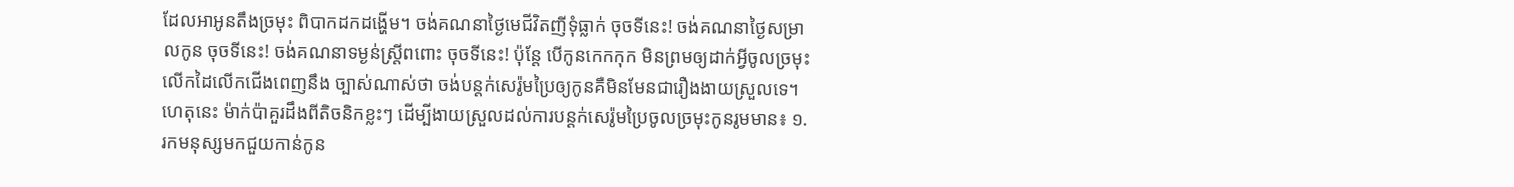ដែលអាអូនតឹងច្រមុះ ពិបាកដកដង្ហើម។ ចង់គណនាថ្ងៃមេជីវិតញីទុំធ្លាក់ ចុចទីនេះ! ចង់គណនាថ្ងៃសម្រាលកូន ចុចទីនេះ! ចង់គណនាទម្ងន់ស្រ្តីពពោះ ចុចទីនេះ! ប៉ុន្តែ បើកូនកេកកុក មិនព្រមឲ្យដាក់អ្វីចូលច្រមុះ លើកដៃលើកជើងពេញនឹង ច្បាស់ណាស់ថា ចង់បន្តក់សេរ៉ូមប្រៃឲ្យកូនគឺមិនមែនជារឿងងាយស្រួលទេ។ ហេតុនេះ ម៉ាក់ប៉ាគួរដឹងពីតិចនិកខ្លះៗ ដើម្បីងាយស្រួលដល់ការបន្តក់សេរ៉ូមប្រៃចូលច្រមុះកូនរូមមាន៖ ១. រកមនុស្សមកជួយកាន់កូន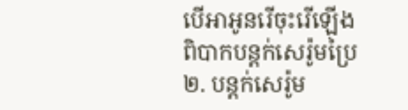បើអាអូនរើចុះរើឡើង ពិបាកបន្តក់សេរ៉ូមប្រៃ ២. បន្តក់សេរ៉ូម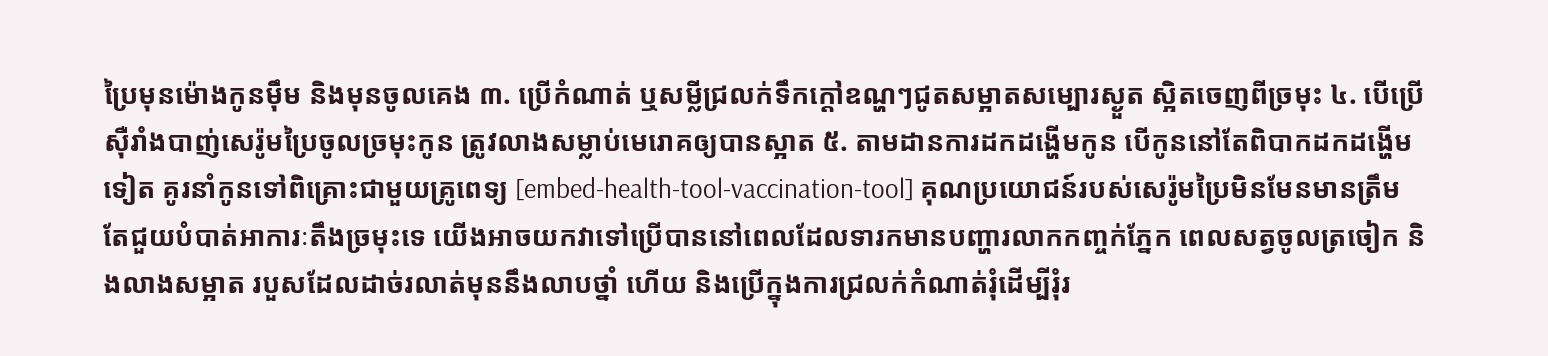ប្រៃមុនម៉ោងកូនម៉ឹម និងមុនចូលគេង ៣. ប្រើកំណាត់ ឬសម្លីជ្រលក់ទឹកក្ដៅឧណ្ហៗជូតសម្អាតសម្បោរស្ងួត ស្អិតចេញពីច្រមុះ ៤. បើប្រើស៊ឺរាំងបាញ់សេរ៉ូមប្រៃចូលច្រមុះកូន ត្រូវលាងសម្លាប់មេរោគឲ្យបានស្អាត ៥. តាមដានការដកដង្ហើមកូន បើកូននៅតែពិបាកដកដង្ហើមទៀត គូរនាំកូនទៅពិគ្រោះជាមួយគ្រូពេទ្យ [embed-health-tool-vaccination-tool] គុណប្រយោជន៍របស់សេរ៉ូមប្រៃមិនមែនមានត្រឹមតែជួយបំបាត់អាការៈតឹងច្រមុះទេ យើងអាចយកវាទៅប្រើបាននៅពេលដែលទារកមានបញ្ហារលាកកញ្ចក់ភ្នែក ពេលសត្វចូលត្រចៀក និងលាងសម្អាត របួសដែលដាច់រលាត់មុននឹងលាបថ្នាំ ហើយ និងប្រើក្នុងការជ្រលក់កំណាត់រុំដើម្បីរុំរ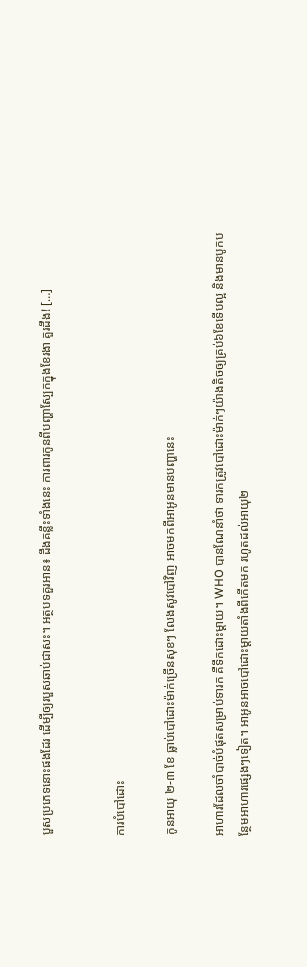បួសប្រភេទនោះផងដែរ ដើម្បីឲ្យរបួសឆាប់ជាសះ។ អត្ថបទគួរអាន៖ ដឹងគន្លឹះទាំងនេះ ការពារកូនពីបញ្ហាស្បែកក្នុងខែរងា គួរដឹង! […]


ការបំបៅដោះ

កូនអាយុ ២-៣ ខែ ធ្លាប់បៅដោះម៉ាក់ច្រើនសុខៗ លែងសូវបៅវិញ អាចមកពីអាអូនមានបញ្ហានេះ

អាហារដែលចាំបាច់បំផុតសម្រាប់ទារក គឺទឹកដោះម្ដាយ។ WHO បានណែនាំថា ទារកត្រូវបៅដោះម៉ាក់ៗយ៉ាងតិចឲ្យគ្រប់៦ខែទើបល្អ និងមានបូកបន្ថែមអាហារផ្សេងៗទៀត។ អាអូនអាចបៅដោះម្ដាយតាំងពីកើតមក រហូតដល់អាយុ២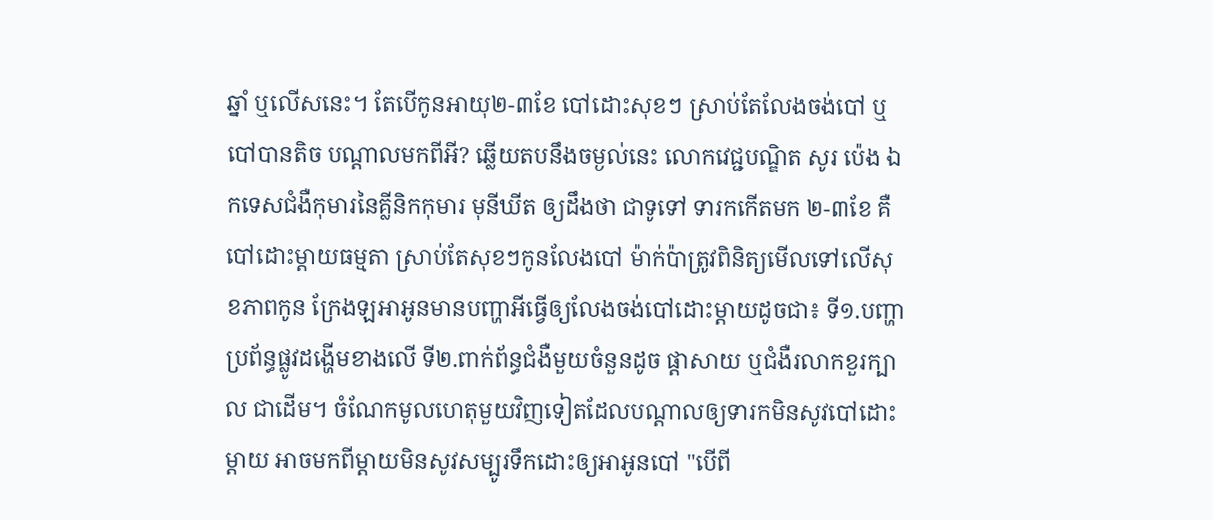ឆ្នាំ ឬលើសនេះ។ តែបើកូនអាយុ២-៣ខែ បៅដោះសុខៗ ស្រាប់តែលែងចង់បៅ ឬបៅបានតិច បណ្ដាលមកពីអី? ឆ្លើយតបនឹងចម្ងល់នេះ លោកវេជ្ជបណ្ឌិត សូរ ប៉េង ឯកទេសជំងឺកុមារនៃគ្លីនិកកុមារ មុនីឃីត ឲ្យដឹងថា ជាទូទៅ ទារកកើតមក ២-៣ខែ គឺបៅដោះម្ដាយធម្មតា ស្រាប់តែសុខៗកូនលែងបៅ ម៉ាក់ប៉ាត្រូវពិនិត្យមើលទៅលើសុខភាពកូន ក្រែងឡអាអូនមានបញ្ហាអីធ្វើឲ្យលែងចង់បៅដោះម្ដាយដូចជា៖ ទី១.បញ្ហាប្រព័ន្ធផ្លូវដង្ហើមខាងលើ ទី២.ពាក់ព័ន្ធជំងឺមួយចំនួនដូច ផ្ដាសាយ ឬជំងឺរលាកខួរក្បាល ជាដើម។ ចំណែកមូលហេតុមួយវិញទៀតដែលបណ្ដាលឲ្យទារកមិនសូវបៅដោះម្ដាយ អាចមកពីម្ដាយមិនសូវសម្បូរទឹកដោះឲ្យអាអូនបៅ "បើពី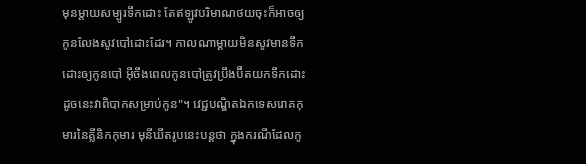មុនម្ដាយសម្បូរទឹកដោះ តែឥឡូវបរិមាណថយចុះក៏អាចឲ្យកូនលែងសូវបៅដោះដែរ។ កាលណាម្ដាយមិនសូវមានទឹកដោះឲ្យកូនបៅ អ៊ីចឹងពេលកូនបៅត្រូវប្រឹងប៊ឺតយកទឹកដោះ ដូចនេះវាពិបាកសម្រាប់កូន"។ វេជ្ជបណ្ឌិតឯកទេសរោគកុមារនៃគ្លីនិកកុមារ មុនីឃីតរូបនេះបន្តថា ក្នុងករណីដែលកូ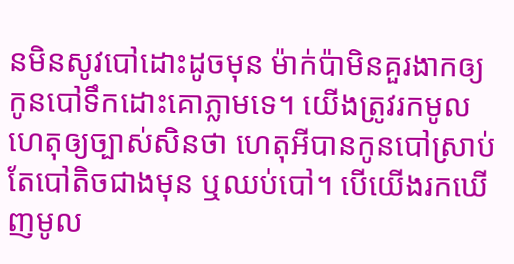នមិនសូវបៅដោះដូចមុន ម៉ាក់ប៉ាមិនគួរងាកឲ្យកូនបៅទឹកដោះគោភ្លាមទេ។ យើងត្រូវរកមូលហេតុឲ្យច្បាស់សិនថា ហេតុអីបានកូនបៅស្រាប់តែបៅតិចជាងមុន ឬឈប់បៅ។ បើយើងរកឃើញមូល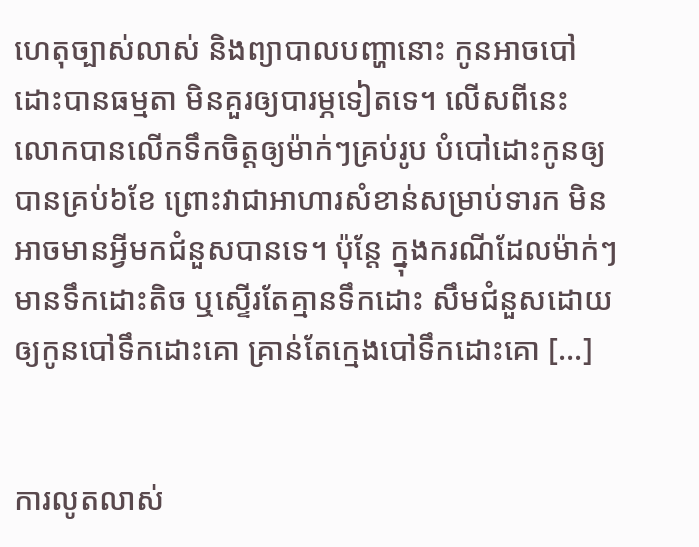ហេតុច្បាស់លាស់ និងព្យាបាលបញ្ហានោះ កូនអាចបៅដោះបានធម្មតា មិនគួរឲ្យបារម្ភទៀតទេ។ លើសពីនេះ លោកបានលើកទឹកចិត្តឲ្យម៉ាក់ៗគ្រប់រូប បំបៅដោះកូនឲ្យបានគ្រប់៦ខែ ព្រោះវាជាអាហារសំខាន់សម្រាប់ទារក មិនអាចមានអ្វីមកជំនួសបានទេ។ ប៉ុន្តែ ក្នុងករណីដែលម៉ាក់ៗមានទឹកដោះតិច ឬស្ទើរតែគ្មានទឹកដោះ សឹមជំនួសដោយឲ្យកូនបៅទឹកដោះគោ គ្រាន់តែក្មេងបៅទឹកដោះគោ […]


ការលូតលាស់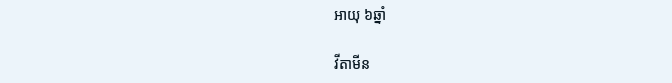អាយុ ៦ឆ្នាំ

វីតាមីន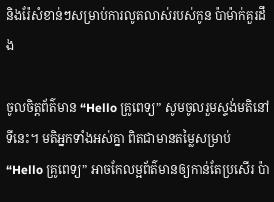និងរ៉ែសំខាន់ៗសម្រាប់ការលូតលាស់របស់កូន ប៉ាម៉ាក់គួរដឹង

ចូលចិត្តព័ត៌មាន “Hello គ្រូពេទ្យ” សូមចូលរួមស្ទង់មតិនៅទីនេះ។ មតិអ្នកទាំងអស់គ្នា ពិតជាមានតម្លៃសម្រាប់ “Hello គ្រូពេទ្យ” អាចកែលម្អព័ត៌មានឲ្យកាន់តែប្រសើរ ប៉ា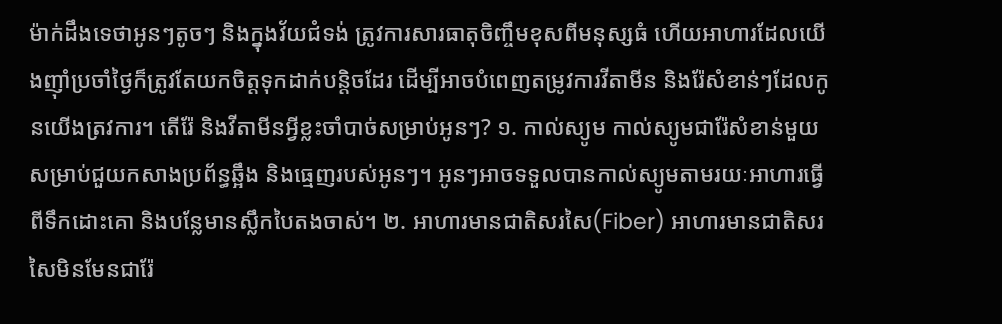ម៉ាក់ដឹងទេថាអូនៗតូចៗ និងក្នុងវ័យជំទង់ ត្រូវការសារធាតុចិញ្ចឹមខុសពីមនុស្សធំ ហើយអាហារដែលយើងញ៉ាំប្រចាំថ្ងៃក៏ត្រូវតែយកចិត្តទុកដាក់បន្តិចដែរ ដើម្បីអាចបំពេញតម្រូវការវីតាមីន និងរ៉ែសំខាន់ៗដែលកូនយើងត្រវការ។ តើរ៉ែ និងវីតាមីនអ្វីខ្លះចាំបាច់សម្រាប់អូនៗ? ១. កាល់ស្យូម កាល់ស្យូមជារ៉ែសំខាន់មួយសម្រាប់ជួយកសាងប្រព័ន្ធឆ្អឹង និងធ្មេញរបស់អូនៗ។ អូនៗអាចទទួលបានកាល់ស្យូមតាមរយៈអាហារធ្វើពីទឹកដោះគោ និងបន្លែមានស្លឹកបៃតងចាស់។ ២. អាហារមានជាតិសរសៃ(Fiber) អាហារមានជាតិសរសៃមិនមែនជារ៉ែ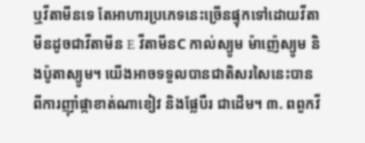ឬវីតាមីនទេ តែអាហារប្រភេទនេះច្រើនផ្ទុកទៅដោយវីតាមីនដូចជាវីតាមីន E វីតាមីនC កាល់ស្យូម ម៉ាញ៉េស្យូម និងប៉ូតាស្យូម។ យើងអាចទទួលបានជាតិសរសៃនេះបានពីការញ៉ាំផ្កាខាត់ណាខៀវ និងផ្លែបឺរ ជាដើម។ ៣. ពពួកវី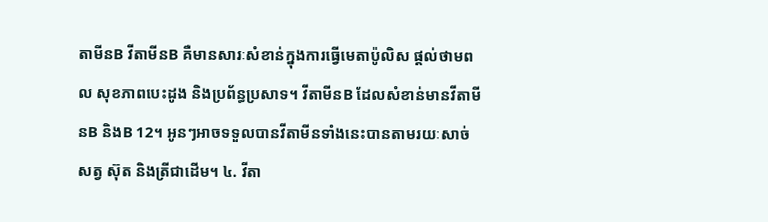តាមីនB វីតាមីនB គឺមានសារៈសំខាន់ក្នុងការធ្វើមេតាប៉ូលិស ផ្ដល់ថាមពល សុខភាពបេះដូង និងប្រព័ន្ធប្រសាទ។ វីតាមីនB ដែលសំខាន់មានវីតាមីនB និងB 12។ អូនៗអាចទទួលបានវីតាមីនទាំងនេះបានតាមរយៈសាច់សត្វ ស៊ុត និងត្រីជាដើម។ ៤. វីតា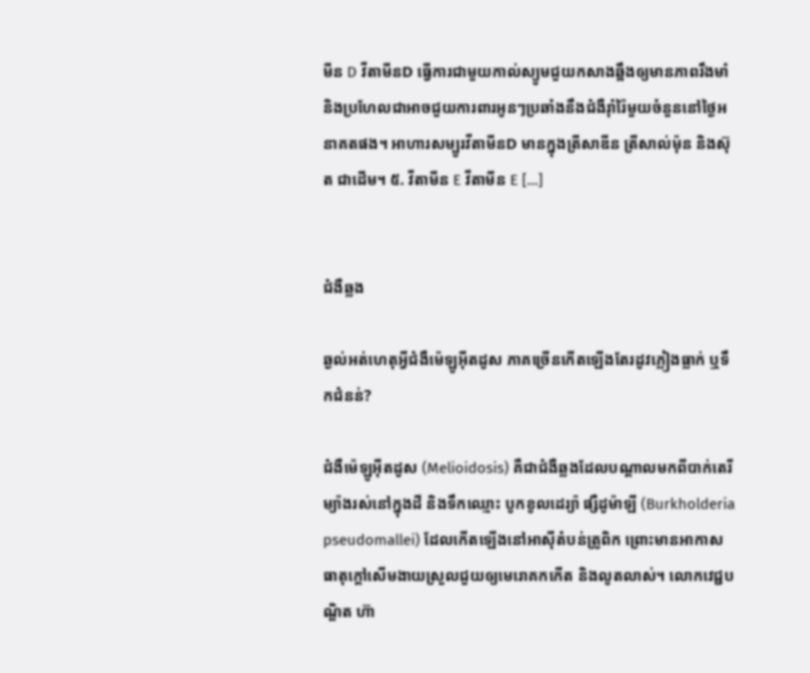មីន D វីតាមីនD ធ្វើការជាមួយកាល់ស្យូមជួយកសាងឆ្អឹងឲ្យមានភាពរឹងមាំ និងប្រហែលជាអាចជួយការពារអូនៗប្រឆាំងនឹងជំងឺរ៉ាំរ៉ៃមួយចំនួននៅថ្ងៃអនាគតផង។ អាហារសម្បូរវីតាមីនD មានក្នុងត្រីសាឌីន ត្រីសាល់ម៉ុន និងស៊ុត ជាដើម។ ៥. វីតាមីន E វីតាមីន E […]


ជំងឺឆ្លង

ឆ្ងល់អត់ហេតុអ្វីជំងឺម៉េឡូអ៊ីតដូស ភាគច្រើនកើតឡើងតែរដូវភ្លៀងធ្លាក់ ឬទឹកជំនន់?

ជំងឺម៉េឡូអ៊ីតដូស (Melioidosis) គឺជាជំងឺឆ្លងដែលបណ្ដាលមកពីបាក់តេរីម្យ៉ាងរស់នៅក្នុងដី និងទឹកឈ្មោះ បូកខូលដេរ្យ៉ា ផ្សឺដូម៉ាឡី (Burkholderia pseudomallei) ដែលកើតឡើងនៅអាស៊ីតំបន់ត្រូពិក ព្រោះមានអាកាសធាតុក្ដៅសើមងាយស្រួលជួយឲ្យមេរោគកកើត និងលូតលាស់។ លោកវេជ្ជបណ្ឌិត ហ៊ា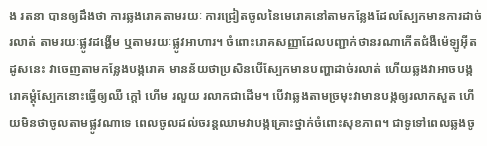ង រតនា បានឲ្យដឹងថា ការឆ្លងរោគតាមរយៈ ការជ្រៀតចូលនៃមេរោគនៅតាមកន្លែងដែលស្បែកមានការដាច់រលាត់ តាមរយៈផ្លូវដង្ហើម ឬតាមរយៈផ្លូវអាហារ។ ចំពោះរោគសញ្ញាដែលបញ្ជាក់ថានរណាកើតជំងឺម៉េឡូអ៊ីតដូសនេះ វាចេញតាមកន្លែងបង្ករោគ មានន័យថាប្រសិនបើស្បែកមានបញ្ហាដាច់រលាត់ ហើយឆ្លងវាអាចបង្ករោគម្ដុំស្បែកនោះធ្វើឲ្យឈឺ ក្ដៅ ហើម រលួយ រលាកជាដើម។ បើវាឆ្លងតាមច្រមុះវាមានបង្កឲ្យរលាកសួត ហើយមិនថាចូលតាមផ្លូវណាទេ ពេលចូលដល់ចរន្តឈាមវាបង្កគ្រោះថ្នាក់ចំពោះសុខភាព។ ជាទូទៅពេលឆ្លងចូ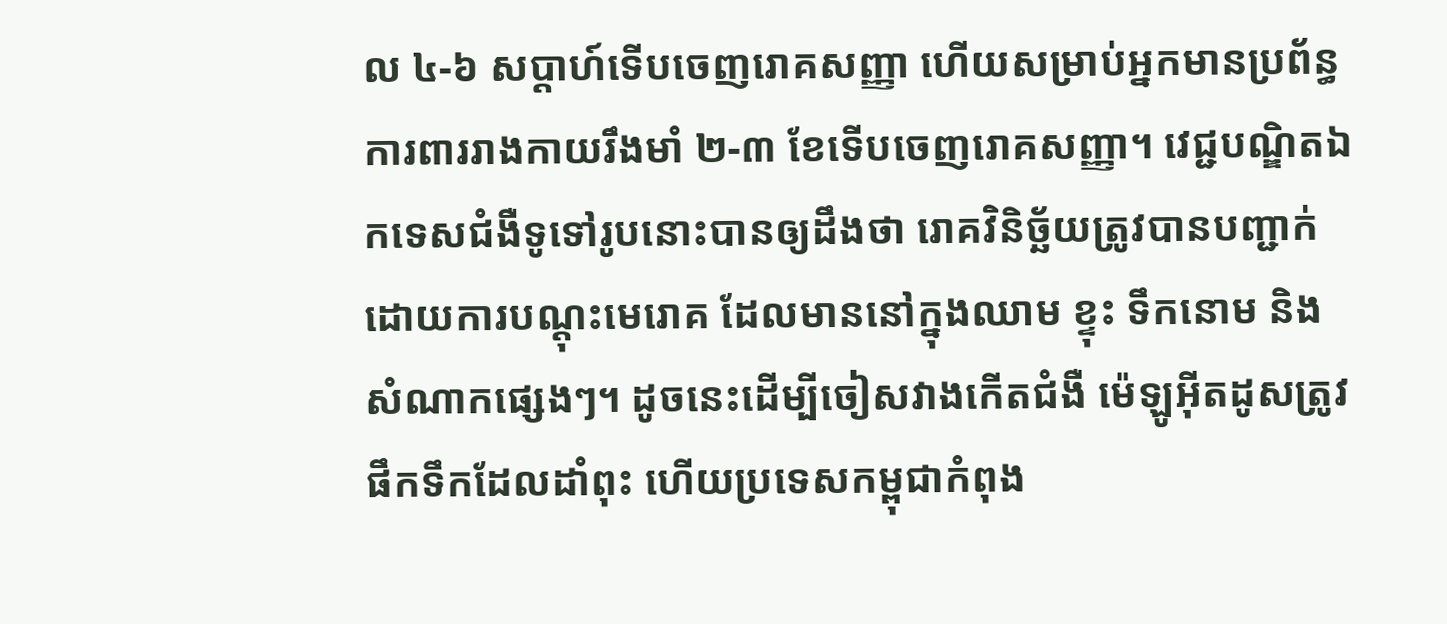ល ៤-៦ សប្ដាហ៍ទើបចេញរោគសញ្ញា ហើយសម្រាប់អ្នកមានប្រព័ន្ធការពាររាងកាយរឹងមាំ ២-៣ ខែទើបចេញរោគសញ្ញា។ វេជ្ជបណ្ឌិតឯកទេសជំងឺទូទៅរូបនោះបានឲ្យដឹងថា រោគវិនិច្ឆ័យត្រូវបានបញ្ជាក់ដោយការបណ្ដុះមេរោគ ដែលមាននៅក្នុងឈាម ខ្ទុះ ទឹកនោម និងសំណាកផ្សេងៗ។ ដូចនេះដើម្បីចៀសវាងកើតជំងឺ ម៉េឡូអ៊ីតដូសត្រូវផឹកទឹកដែលដាំពុះ ហើយប្រទេសកម្ពុជាកំពុង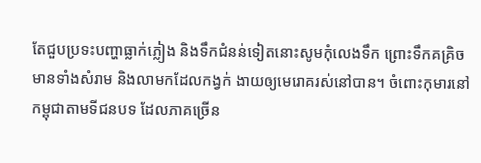តែជួបប្រទះបញ្ហាធ្លាក់ភ្លៀង និងទឹកជំនន់ទៀតនោះសូមកុំលេងទឹក ព្រោះទឹកគគ្រិចមានទាំងសំរាម និងលាមកដែលកង្វក់ ងាយឲ្យមេរោគរស់នៅបាន។ ចំពោះកុមារនៅកម្ពុជាតាមទីជនបទ ដែលភាគច្រើន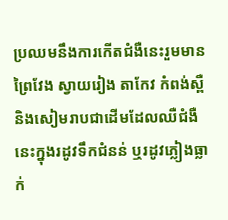ប្រឈមនឹងការកើតជំងឺនេះរួមមាន ព្រៃវែង ស្វាយរៀង តាកែវ កំពង់ស្ពឺ និងសៀមរាបជាដើមដែលឈឺជំងឺនេះក្នុងរដូវទឹកជំនន់ ឬរដូវភ្លៀងធ្លាក់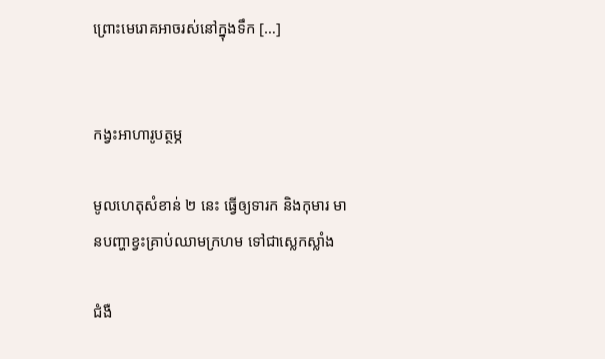ព្រោះមេរោគអាចរស់នៅក្នុងទឹក […]


កង្វះអាហារូបត្ថម្ភ

មូលហេតុសំខាន់ ២ នេះ ធ្វើឲ្យទារក និងកុមារ មានបញ្ហាខ្វះគ្រាប់ឈាមក្រហម ទៅជាស្លេកស្លាំង

ជំងឺ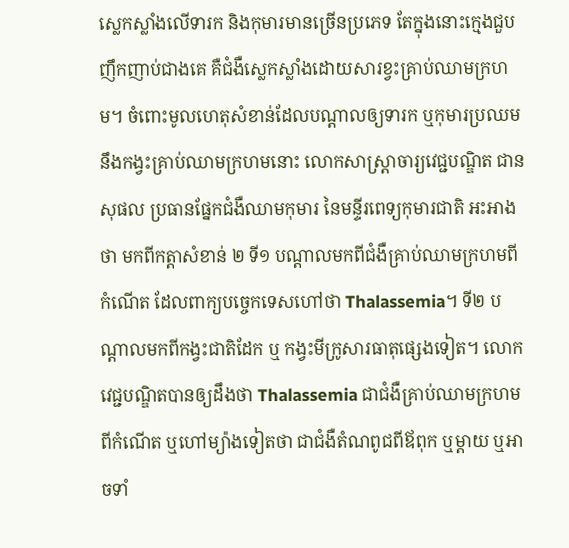ស្លេកស្លាំងលើទារក និងកុមារមានច្រើនប្រភេទ តែក្នុងនោះក្មេងជួបញឹកញាប់ជាងគេ គឺជំងឺស្លេកស្លាំងដោយសារខ្វះគ្រាប់ឈាមក្រហម។ ចំពោះមូលហេតុសំខាន់ដែលបណ្តាលឲ្យទារក ឬកុមារប្រឈមនឹងកង្វះគ្រាប់ឈាមក្រហមនោះ លោកសាស្ត្រាចារ្យវេជ្ជបណ្ឌិត ជាន សុផល ប្រធានផ្នែកជំងឺឈាមកុមារ នៃមន្ទីរពេទ្យកុមារជាតិ អះអាងថា មកពីកត្តាសំខាន់ ២ ទី១ បណ្តាលមកពីជំងឺគ្រាប់ឈាមក្រហមពីកំណើត ដែលពាក្យបច្ចេកទេសហៅថា Thalassemia។ ទី២ បណ្តាលមកពីកង្វះជាតិដែក ឬ កង្វះមីក្រូសារធាតុផ្សេងទៀត។ លោកវេជ្ជបណ្ឌិតបានឲ្យដឹងថា Thalassemia ជាជំងឺគ្រាប់ឈាមក្រហមពីកំណើត ឬហៅម្យ៉ាងទៀតថា ជាជំងឺតំណពូជពីឪពុក ឬម្តាយ ឬអាចទាំ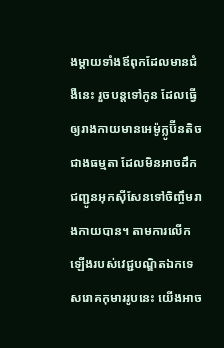ងម្តាយទាំងឪពុកដែលមានជំងឺនេះ រួចបន្តទៅកូន ដែលធ្វើឲ្យរាងកាយមានអេម៉ូក្លូប៊ីនតិចជាងធម្មតា ដែលមិនអាចដឹកជញ្ជូនអុកស៊ីសែនទៅចិញ្ចឹមរាងកាយបាន។ តាមការលើកឡើងរបស់វេជ្ជបណ្ឌិតឯកទេសរោគកុមាររូបនេះ យើងអាច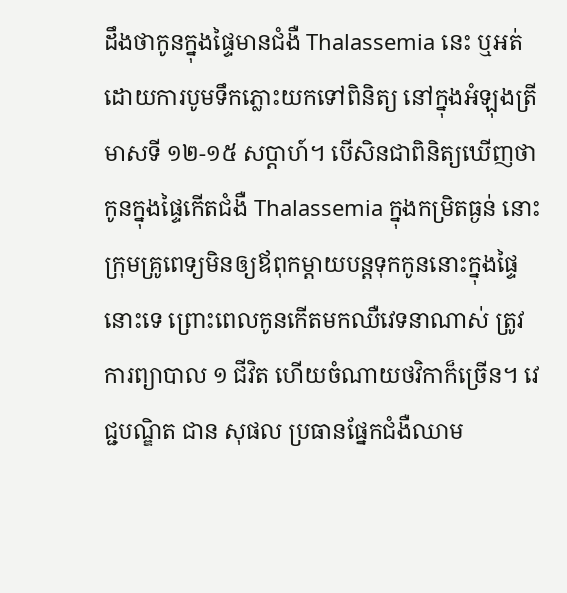ដឹងថាកូនក្នុងផ្ទៃមានជំងឺ Thalassemia នេះ ឬអត់ ដោយការបូមទឹកភ្លោះយកទៅពិនិត្យ នៅក្នុងអំឡុងត្រីមាសទី ១២-១៥ សប្តាហ៍។ បើសិនជាពិនិត្យឃើញថា កូនក្នុងផ្ទៃកើតជំងឺ Thalassemia ក្នុងកម្រិតធ្ងន់ នោះក្រុមគ្រូពេទ្យមិនឲ្យឪពុកម្តាយបន្តទុកកូននោះក្នុងផ្ទៃនោះទេ ព្រោះពេលកូនកើតមកឈឺវេទនាណាស់ ត្រូវការព្យាបាល ១ ជីវិត ហើយចំណាយថវិកាក៏ច្រើន។ វេជ្ជបណ្ឌិត ជាន សុផល ប្រធានផ្នែកជំងឺឈាម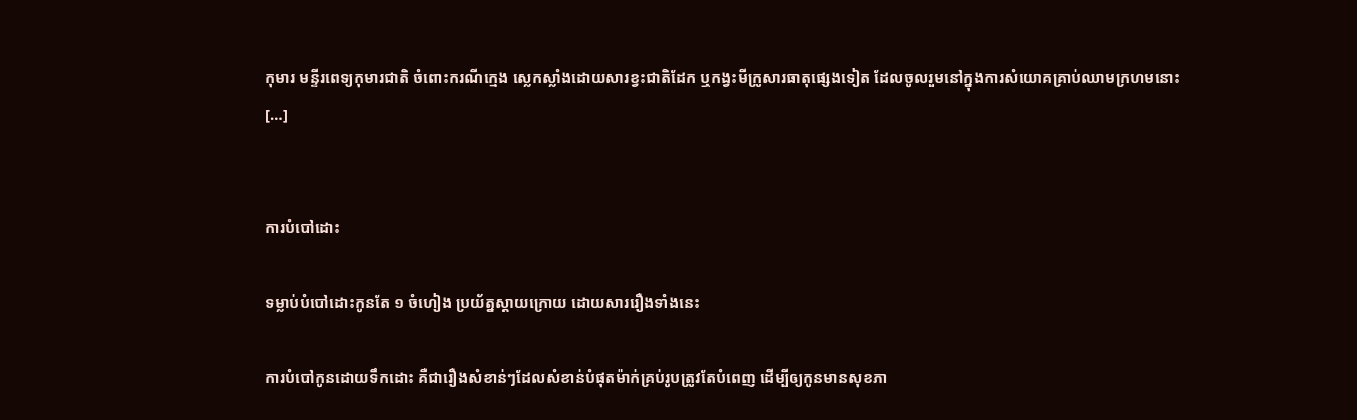កុមារ មន្ទីរពេទ្យកុមារជាតិ ចំពោះករណីក្មេង ស្លេកស្លាំងដោយសារខ្វះជាតិដែក ឬកង្វះមីក្រូសារធាតុផ្សេងទៀត ដែលចូលរួមនៅក្នុងការសំយោគគ្រាប់ឈាមក្រហមនោះ […]


ការបំបៅដោះ

ទម្លាប់បំបៅដោះកូនតែ ១ ចំហៀង ប្រយ័ត្នស្តាយក្រោយ ដោយសាររឿងទាំងនេះ

ការបំបៅកូនដោយទឹកដោះ គឺជារឿងសំខាន់ៗដែលសំខាន់បំផុតម៉ាក់គ្រប់រូបត្រូវតែបំពេញ ដើម្បីឲ្យកូនមានសុខភា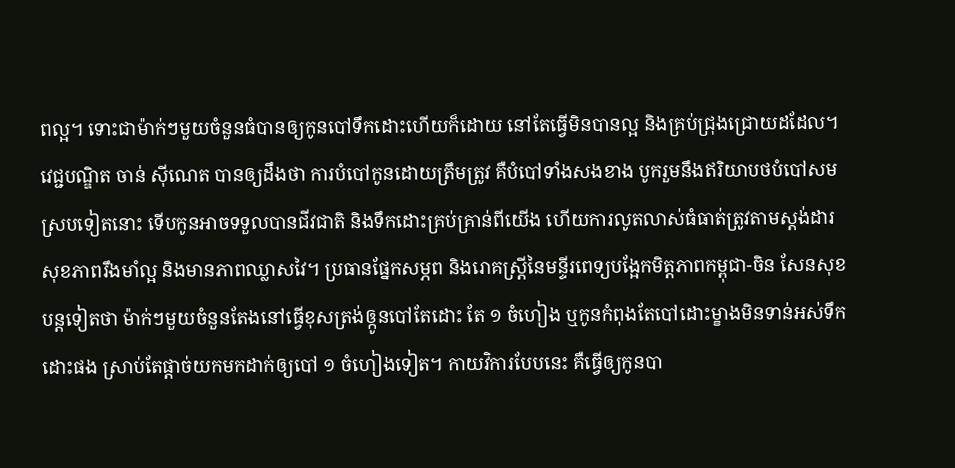ពល្អ។ ទោះជាម៉ាក់ៗមួយចំនួនធំបានឲ្យកូនបៅទឹកដោះហើយក៏ដោយ នៅតែធ្វើមិនបានល្អ និងគ្រប់ជ្រុងជ្រោយដដែល។ វេជ្ជបណ្ឌិត ចាន់ ស៊ីណេត បានឲ្យដឹងថា ការបំបៅកូនដោយត្រឹមត្រូវ គឺបំបៅទាំងសងខាង បូករួមនឹងឥរិយាបថបំបៅសមស្របទៀតនោះ ទើបកូនអាចទទួលបានជីវជាតិ និងទឹកដោះគ្រប់គ្រាន់ពីយើង ហើយការលូតលាស់ធំធាត់ត្រូវតាមស្តង់ដារ សុខភាពរឹងមាំល្អ និងមានភាពឈ្លាសវៃ។ ប្រធានផ្នែកសម្ភព និងរោគស្ត្រីនៃមន្ទីរពេទ្យបង្អែកមិត្តភាពកម្ពុជា-ចិន សែនសុខ បន្តទៀតថា ម៉ាក់ៗមួយចំនួនតែងនៅធ្វើខុសត្រង់ឲ្កូនបៅតែដោះ តែ ១ ចំហៀង ឬកូនកំពុងតែបៅដោះម្ខាងមិនទាន់អស់ទឹកដោះផង ស្រាប់តែផ្ដាច់យកមកដាក់ឲ្យបៅ ១ ចំហៀងទៀត។ កាយវិការបែបនេះ គឺធ្វើឲ្យកូនបា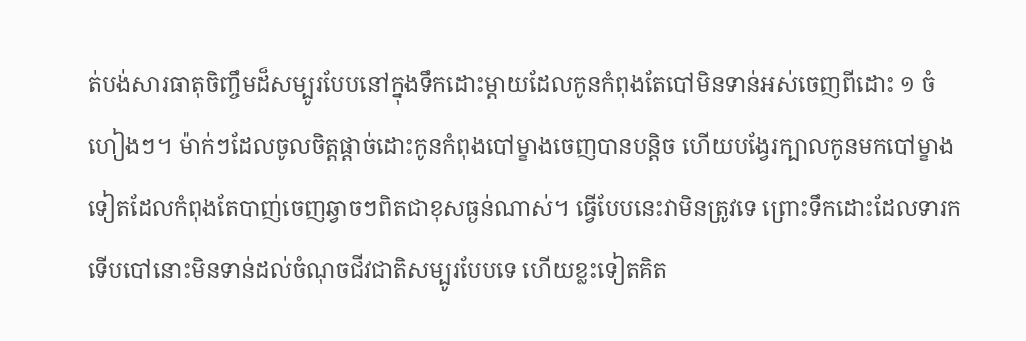ត់បង់សារធាតុចិញ្ចឹមដ៏សម្បូរបែបនៅក្នុងទឹកដោះម្ដាយដែលកូនកំពុងតែបៅមិនទាន់អស់ចេញពីដោះ ១ ចំហៀងៗ។ ម៉ាក់ៗដែលចូលចិត្តផ្ដាច់ដោះកូនកំពុងបៅម្ខាងចេញបានបន្តិច ហើយបង្វែរក្បាលកូនមកបៅម្ខាងទៀតដែលកំពុងតែបាញ់ចេញឆ្វាចៗពិតជាខុសធ្ងន់ណាស់។ ធ្វើបែបនេះវាមិនត្រូវទេ ព្រោះទឹកដោះដែលទារកទើបបៅនោះមិនទាន់ដល់ចំណុចជីវជាតិសម្បូរបែបទេ ហើយខ្លះទៀតគិត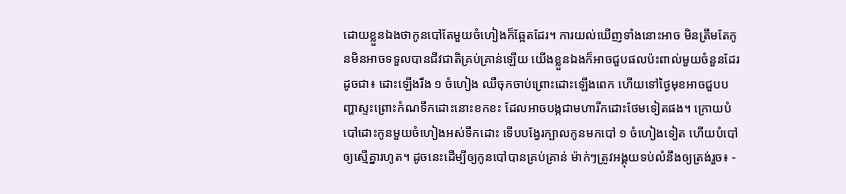ដោយខ្លួនឯងថាកូនបៅតែមួយចំហៀងក៏ឆ្អែតដែរ។ ការយល់ឃើញទាំងនោះអាច មិនត្រឹមតែកូនមិនអាចទទួលបានជីវជាតិគ្រប់គ្រាន់ឡើយ យើងខ្លួនឯងក៏អាចជួបផលប៉ះពាល់មួយចំនួនដែរដូចជា៖ ដោះឡើងរឹង ១ ចំហៀង ឈឺចុកចាប់ព្រោះដោះឡើងពេក ហើយទៅថ្ងៃមុខអាចជួបបញ្ហាស្ទះព្រោះកំណទឹកដោះនោះខកខះ ដែលអាចបង្កជាមហារីកដោះថែមទៀតផង។ ក្រោយបំបៅដោះកូនមួយចំហៀងអស់ទឹកដោះ ទើបបង្វែរក្បាលកូនមកបៅ ១ ចំហៀងទៀត ហើយបំបៅឲ្យស្មើគ្នារហូត។ ដូចនេះដើម្បីឲ្យកូនបៅបានគ្រប់គ្រាន់ ម៉ាក់ៗត្រូវអង្គុយទប់លំនឹងឲ្យត្រង់រួច៖ -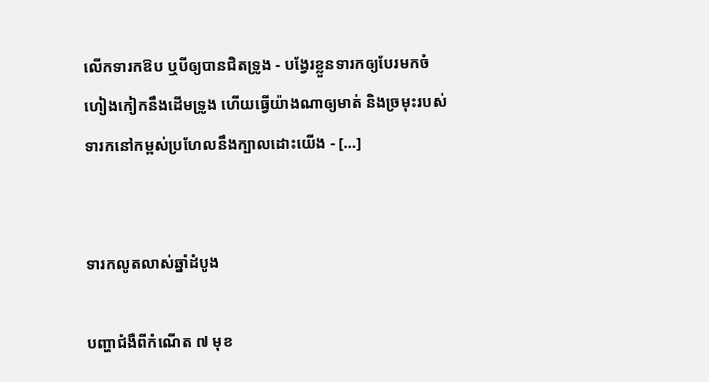លើកទារកឱប ឬបីឲ្យបានជិតទ្រូង - បង្វែរខ្លួនទារកឲ្យបែរមកចំហៀងកៀកនឹងដើមទ្រូង ហើយធ្វើយ៉ាងណាឲ្យមាត់ និងច្រមុះរបស់ទារកនៅកម្ពស់ប្រហែលនឹងក្បាលដោះយើង - […]


ទារកលូតលាស់ឆ្នាំដំបូង

បញ្ហាជំងឺពីកំណើត ៧ មុខ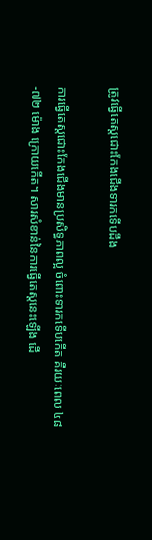ត្រូវធ្វើតេស្តជោះកែងជើងទារកទើបដឹង

ការធ្វើតេស្តជោះកែងជើងមានប្រសិទ្ធភាពល្អ ចំពោះទារកទើបកើត គឺរយៈពេល ៤៨-៧២ ម៉ោង ក្រោយកើត។ សារសំខាន់នៃការធ្វើតេស្តនេះឡើង ដើ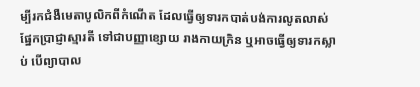ម្បីរកជំងឺមេតាបូលិកពីកំណើត ដែលធ្វើឲ្យទារកបាត់បង់ការលូតលាស់ផ្នែកប្រាជ្ញាស្មារតី ទៅជាបញ្ញាខ្សោយ រាងកាយក្រិន ឬអាចធ្វើឲ្យទារកស្លាប់ បើព្យាបាល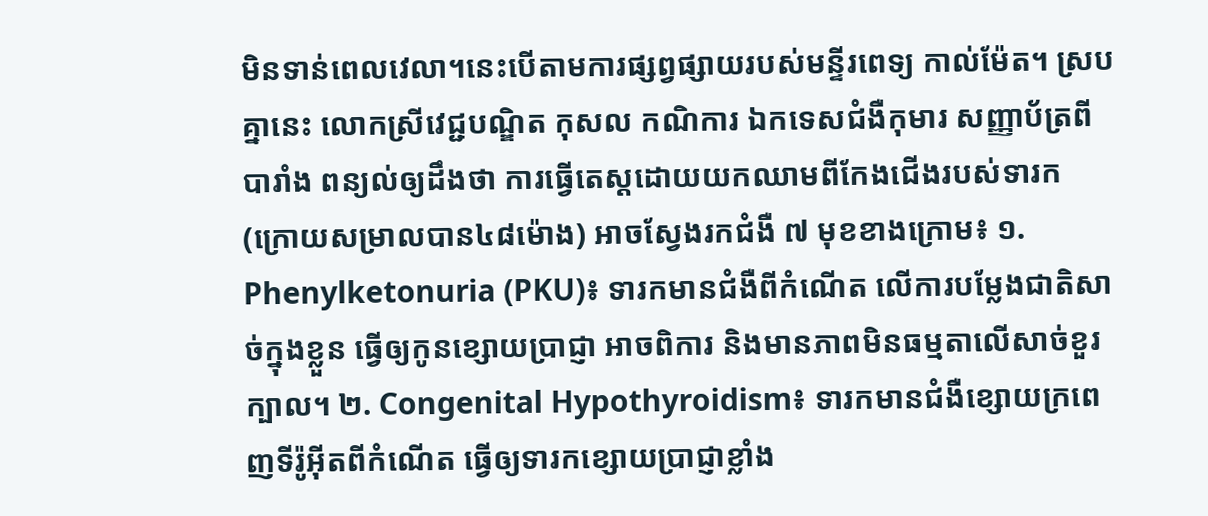មិនទាន់ពេលវេលា។នេះបើតាមការផ្សព្វផ្សាយរបស់មន្ទីរពេទ្យ កាល់ម៉ែត។ ស្របគ្នានេះ លោកស្រីវេជ្ជបណ្ឌិត កុសល កណិការ ឯកទេសជំងឺកុមារ សញ្ញាប័ត្រពីបារាំង ពន្យល់ឲ្យដឹងថា ការធ្វើតេស្តដោយយកឈាមពីកែងជើងរបស់ទារក (ក្រោយសម្រាលបាន៤៨ម៉ោង) អាចស្វែងរកជំងឺ ៧ មុខខាងក្រោម៖ ១. Phenylketonuria (PKU)៖ ទារកមានជំងឺពីកំណើត លើការបម្លែងជាតិសាច់ក្នុងខ្លួន ធ្វើឲ្យកូនខ្សោយប្រាជ្ញា អាចពិការ និងមានភាពមិនធម្មតាលើសាច់ខួរក្បាល។ ២. Congenital Hypothyroidism៖ ទារកមានជំងឺខ្សោយក្រពេញទីរ៉ូអ៊ីតពីកំណើត ធ្វើឲ្យទារកខ្សោយប្រាជ្ញាខ្លាំង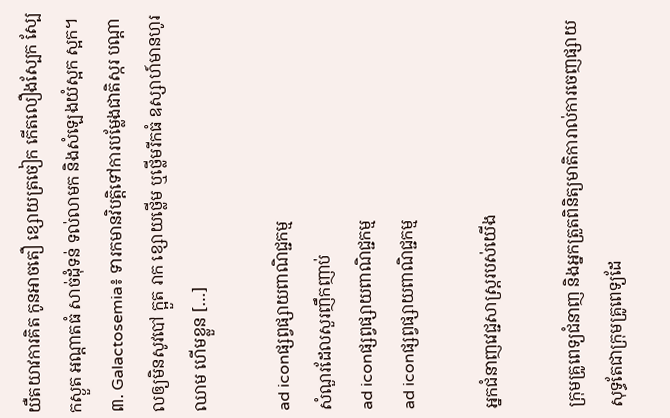យឺតយាវការគិត កូនអាចតឿ ខ្សោយត្រចៀក កើតលឿងស្បែក ស្បែកស្ងួត អណ្ដាតធំ សាច់ដុំទន់ ទល់លាមក និងសំឡេងយំស្អក ស្អក។ ៣. Galactosemia៖ ទារកមានវិបត្តិទៅការបម្លែងជាតិស្ករ បណ្ដាលឲ្យមិនសូវបៅ ក្អួត រាក ខ្សោយថ្លើម ឬថ្លើមរីកធំ ឧស្សាហ៍មានហូរឈាម ហើមខ្លួន […]

ad iconផ្សព្វផ្សាយពាណិជ្ជកម្ម
សំណួរដែលសួរញឹកញាប់
ad iconផ្សព្វផ្សាយពាណិជ្ជកម្ម
ad iconផ្សព្វផ្សាយពាណិជ្ជកម្ម

អ្នកជំនាញវេជ្ជសាស្ត្ររបស់យើង

ក្រុមគ្រូពេទ្យជំនាញ និងអ្នកត្រួតពិនិត្យមាតិការាល់ការចេញផ្សាយ សុទ្ធតែជាក្រុមគ្រូពេទ្យដែ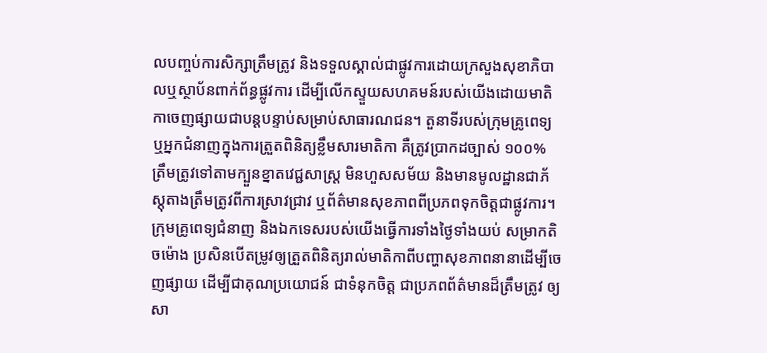លបញ្ចប់ការសិក្សាត្រឹមត្រូវ និងទទួលស្គាល់ជាផ្លូវការដោយក្រសួងសុខាភិបាលឬស្ថាប័នពាក់ព័ន្ធផ្លូវការ ដើម្បីលើកស្ទួយសហគមន៍របស់យើងដោយមាតិកាចេញផ្សាយជាបន្តបន្ទាប់សម្រាប់សាធារណជន។ តួនាទីរបស់ក្រុមគ្រូពេទ្យ ឬអ្នកជំនាញក្នុងការត្រួតពិនិត្យខ្លឹមសារមាតិកា គឺត្រូវប្រាកដច្បាស់ ១០០% ត្រឹមត្រូវទៅតាមក្បួនខ្នាតវេជ្ជសាស្ត្រ មិនហួសសម័យ និងមានមូលដ្ឋានជាភ័ស្តុតាងត្រឹមត្រូវពីការស្រាវជ្រាវ ឬព័ត៌មានសុខភាពពីប្រភពទុកចិត្តជាផ្លូវការ។ ក្រុមគ្រូពេទ្យជំនាញ និងឯកទេសរបស់យើងធ្វើការទាំងថ្ងៃទាំងយប់ សម្រាកតិចម៉ោង ប្រសិនបើតម្រូវឲ្យត្រួតពិនិត្យរាល់មាតិកាពីបញ្ហាសុខភាពនានាដើម្បីចេញផ្សាយ ដើម្បីជាគុណប្រយោជន៍ ជាទំនុកចិត្ត ជាប្រភពព័ត៌មានដ៏ត្រឹមត្រូវ ឲ្យសា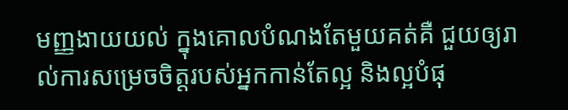មញ្ញងាយយល់ ក្នុងគោលបំណងតែមួយគត់គឺ ជួយឲ្យរាល់ការសម្រេចចិត្តរបស់អ្នកកាន់តែល្អ និងល្អបំផុ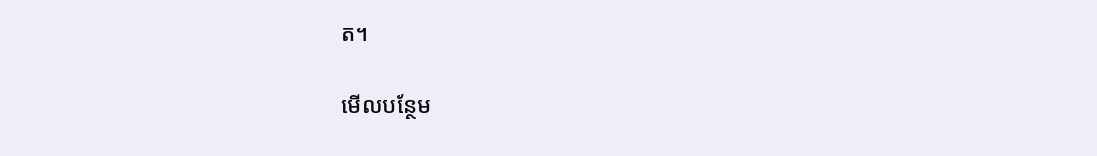ត។

មើលបន្ថែម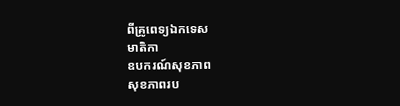ពីគ្រូពេទ្យឯកទេស
មាតិកា
ឧបករណ៍សុខភាព
សុខភាពរប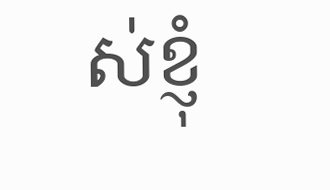ស់ខ្ញុំ